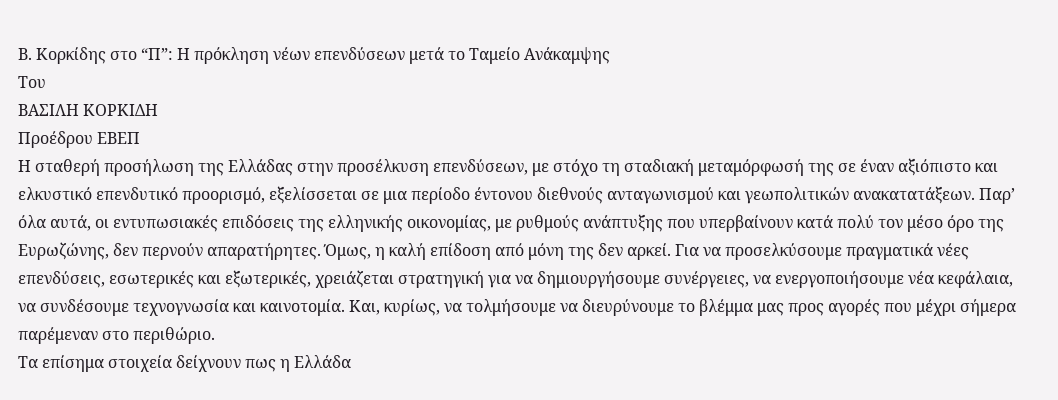Β. Κορκίδης στο “Π”: Η πρόκληση νέων επενδύσεων μετά το Ταμείο Ανάκαμψης
Του
ΒΑΣΙΛΗ ΚΟΡΚΙΔΗ
Προέδρου ΕΒΕΠ
Η σταθερή προσήλωση της Ελλάδας στην προσέλκυση επενδύσεων, με στόχο τη σταδιακή μεταμόρφωσή της σε έναν αξιόπιστο και ελκυστικό επενδυτικό προορισμό, εξελίσσεται σε μια περίοδο έντονου διεθνούς ανταγωνισμού και γεωπολιτικών ανακατατάξεων. Παρ’ όλα αυτά, οι εντυπωσιακές επιδόσεις της ελληνικής οικονομίας, με ρυθμούς ανάπτυξης που υπερβαίνουν κατά πολύ τον μέσο όρο της Ευρωζώνης, δεν περνούν απαρατήρητες. Όμως, η καλή επίδοση από μόνη της δεν αρκεί. Για να προσελκύσουμε πραγματικά νέες επενδύσεις, εσωτερικές και εξωτερικές, χρειάζεται στρατηγική για να δημιουργήσουμε συνέργειες, να ενεργοποιήσουμε νέα κεφάλαια, να συνδέσουμε τεχνογνωσία και καινοτομία. Και, κυρίως, να τολμήσουμε να διευρύνουμε το βλέμμα μας προς αγορές που μέχρι σήμερα παρέμεναν στο περιθώριο.
Τα επίσημα στοιχεία δείχνουν πως η Ελλάδα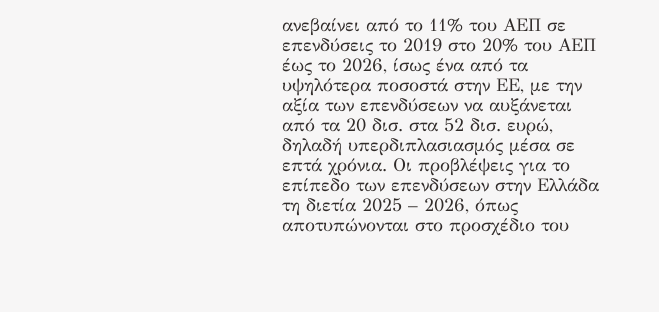ανεβαίνει από το 11% του ΑΕΠ σε επενδύσεις το 2019 στο 20% του ΑΕΠ έως το 2026, ίσως ένα από τα υψηλότερα ποσοστά στην ΕΕ, με την αξία των επενδύσεων να αυξάνεται από τα 20 δισ. στα 52 δισ. ευρώ, δηλαδή υπερδιπλασιασμός μέσα σε επτά χρόνια. Οι προβλέψεις για το επίπεδο των επενδύσεων στην Ελλάδα τη διετία 2025 – 2026, όπως αποτυπώνονται στο προσχέδιο του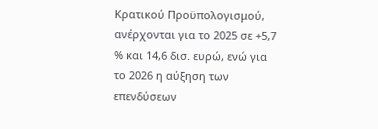Κρατικού Προϋπολογισμού, ανέρχονται για το 2025 σε +5,7 % και 14,6 δισ. ευρώ, ενώ για το 2026 η αύξηση των επενδύσεων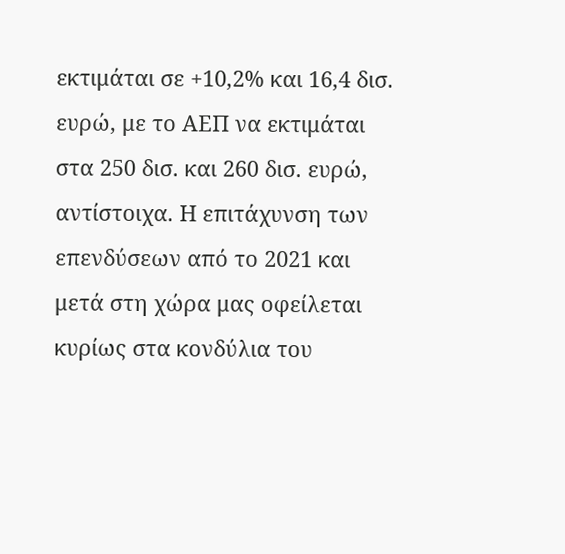εκτιμάται σε +10,2% και 16,4 δισ. ευρώ, με το ΑΕΠ να εκτιμάται στα 250 δισ. και 260 δισ. ευρώ, αντίστοιχα. Η επιτάχυνση των επενδύσεων από το 2021 και μετά στη χώρα μας οφείλεται κυρίως στα κονδύλια του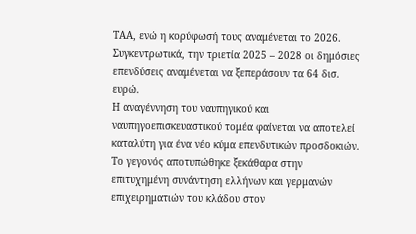ΤΑΑ, ενώ η κορύφωσή τους αναμένεται το 2026. Συγκεντρωτικά, την τριετία 2025 – 2028 οι δημόσιες επενδύσεις αναμένεται να ξεπεράσουν τα 64 δισ. ευρώ.
Η αναγέννηση του ναυπηγικού και ναυπηγοεπισκευαστικού τομέα φαίνεται να αποτελεί καταλύτη για ένα νέο κύμα επενδυτικών προσδοκιών. Το γεγονός αποτυπώθηκε ξεκάθαρα στην επιτυχημένη συνάντηση ελλήνων και γερμανών επιχειρηματιών του κλάδου στον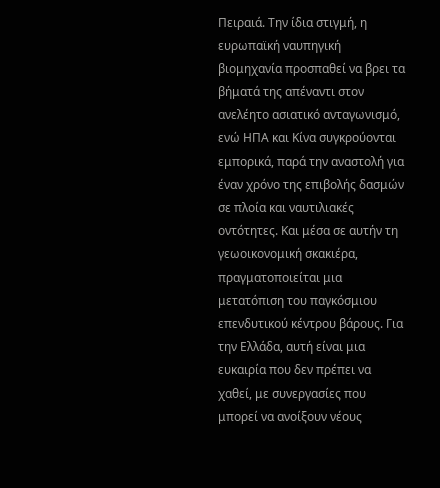Πειραιά. Την ίδια στιγμή, η ευρωπαϊκή ναυπηγική βιομηχανία προσπαθεί να βρει τα βήματά της απέναντι στον ανελέητο ασιατικό ανταγωνισμό, ενώ ΗΠΑ και Κίνα συγκρούονται εμπορικά, παρά την αναστολή για έναν χρόνο της επιβολής δασμών σε πλοία και ναυτιλιακές οντότητες. Και μέσα σε αυτήν τη γεωοικονομική σκακιέρα, πραγματοποιείται μια μετατόπιση του παγκόσμιου επενδυτικού κέντρου βάρους. Για την Ελλάδα, αυτή είναι μια ευκαιρία που δεν πρέπει να χαθεί, με συνεργασίες που μπορεί να ανοίξουν νέους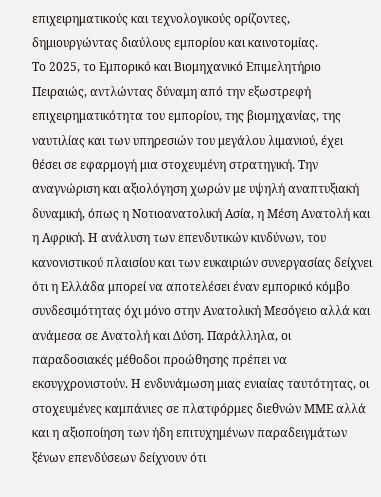επιχειρηματικούς και τεχνολογικούς ορίζοντες, δημιουργώντας διαύλους εμπορίου και καινοτομίας.
Το 2025, το Εμπορικό και Βιομηχανικό Επιμελητήριο Πειραιώς, αντλώντας δύναμη από την εξωστρεφή επιχειρηματικότητα του εμπορίου, της βιομηχανίας, της ναυτιλίας και των υπηρεσιών του μεγάλου λιμανιού, έχει θέσει σε εφαρμογή μια στοχευμένη στρατηγική. Την αναγνώριση και αξιολόγηση χωρών με υψηλή αναπτυξιακή δυναμική, όπως η Νοτιοανατολική Ασία, η Μέση Ανατολή και η Αφρική. Η ανάλυση των επενδυτικών κινδύνων, του κανονιστικού πλαισίου και των ευκαιριών συνεργασίας δείχνει ότι η Ελλάδα μπορεί να αποτελέσει έναν εμπορικό κόμβο συνδεσιμότητας όχι μόνο στην Ανατολική Μεσόγειο αλλά και ανάμεσα σε Ανατολή και Δύση. Παράλληλα, οι παραδοσιακές μέθοδοι προώθησης πρέπει να εκσυγχρονιστούν. Η ενδυνάμωση μιας ενιαίας ταυτότητας, οι στοχευμένες καμπάνιες σε πλατφόρμες διεθνών ΜΜΕ αλλά και η αξιοποίηση των ήδη επιτυχημένων παραδειγμάτων ξένων επενδύσεων δείχνουν ότι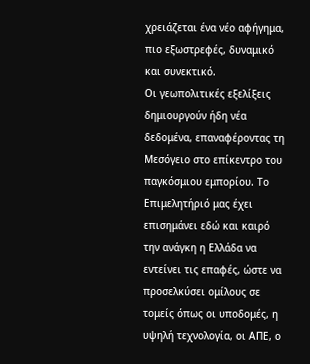χρειάζεται ένα νέο αφήγημα, πιο εξωστρεφές, δυναμικό και συνεκτικό.
Οι γεωπολιτικές εξελίξεις δημιουργούν ήδη νέα δεδομένα, επαναφέροντας τη Μεσόγειο στο επίκεντρο του παγκόσμιου εμπορίου. Το Επιμελητήριό μας έχει επισημάνει εδώ και καιρό την ανάγκη η Ελλάδα να εντείνει τις επαφές, ώστε να προσελκύσει ομίλους σε τομείς όπως οι υποδομές, η υψηλή τεχνολογία, οι ΑΠΕ, ο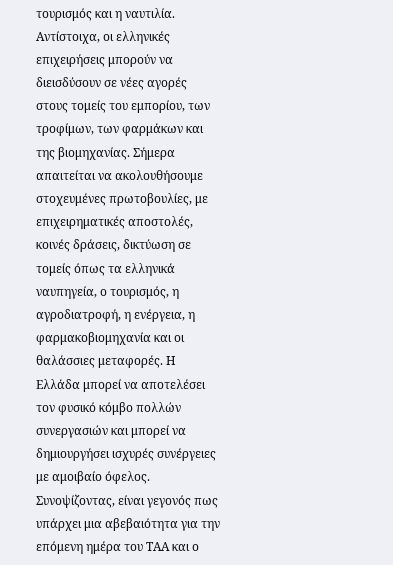τουρισμός και η ναυτιλία. Αντίστοιχα, οι ελληνικές επιχειρήσεις μπορούν να διεισδύσουν σε νέες αγορές στους τομείς του εμπορίου, των τροφίμων, των φαρμάκων και της βιομηχανίας. Σήμερα απαιτείται να ακολουθήσουμε στοχευμένες πρωτοβουλίες, με επιχειρηματικές αποστολές, κοινές δράσεις, δικτύωση σε τομείς όπως τα ελληνικά ναυπηγεία, ο τουρισμός, η αγροδιατροφή, η ενέργεια, η φαρμακοβιομηχανία και οι θαλάσσιες μεταφορές. Η Ελλάδα μπορεί να αποτελέσει τον φυσικό κόμβο πολλών συνεργασιών και μπορεί να δημιουργήσει ισχυρές συνέργειες με αμοιβαίο όφελος.
Συνοψίζοντας, είναι γεγονός πως υπάρχει μια αβεβαιότητα για την επόμενη ημέρα του ΤΑΑ και ο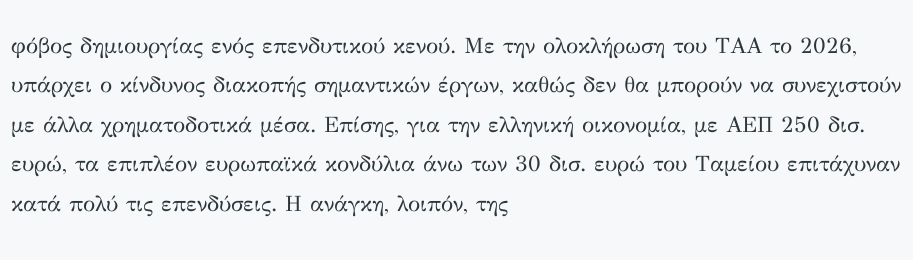φόβος δημιουργίας ενός επενδυτικού κενού. Με την ολοκλήρωση του ΤΑΑ το 2026, υπάρχει ο κίνδυνος διακοπής σημαντικών έργων, καθώς δεν θα μπορούν να συνεχιστούν με άλλα χρηματοδοτικά μέσα. Επίσης, για την ελληνική οικονομία, με ΑΕΠ 250 δισ. ευρώ, τα επιπλέον ευρωπαϊκά κονδύλια άνω των 30 δισ. ευρώ του Ταμείου επιτάχυναν κατά πολύ τις επενδύσεις. Η ανάγκη, λοιπόν, της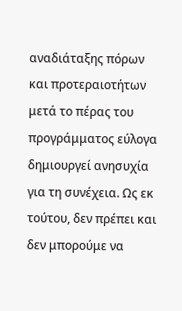αναδιάταξης πόρων και προτεραιοτήτων μετά το πέρας του προγράμματος εύλογα δημιουργεί ανησυχία για τη συνέχεια. Ως εκ τούτου, δεν πρέπει και δεν μπορούμε να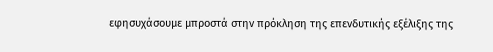εφησυχάσουμε μπροστά στην πρόκληση της επενδυτικής εξέλιξης της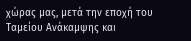χώρας μας, μετά την εποχή του Ταμείου Ανάκαμψης και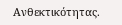Ανθεκτικότητας.